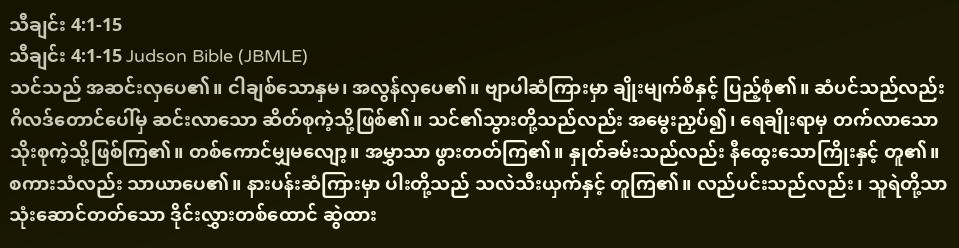သီချင်း 4:1-15
သီချင်း 4:1-15 Judson Bible (JBMLE)
သင်သည် အဆင်းလှပေ၏။ ငါချစ်သောနှမ၊ အလွန်လှပေ၏။ ဗျာပါဆံကြားမှာ ချိုးမျက်စိနှင့် ပြည့်စုံ၏။ ဆံပင်သည်လည်း ဂိလဒ်တောင်ပေါ်မှ ဆင်းလာသော ဆိတ်စုကဲ့သို့ဖြစ်၏။ သင်၏သွားတို့သည်လည်း အမွေးညှပ်၍၊ ရေချိုးရာမှ တက်လာသော သိုးစုကဲ့သို့ဖြစ်ကြ၏။ တစ်ကောင်မျှမလျော့။ အမွှာသာ ဖွားတတ်ကြ၏။ နှုတ်ခမ်းသည်လည်း နီထွေးသောကြိုးနှင့် တူ၏။ စကားသံလည်း သာယာပေ၏။ နားပန်းဆံကြားမှာ ပါးတို့သည် သလဲသီးယှက်နှင့် တူကြ၏။ လည်ပင်းသည်လည်း၊ သူရဲတို့သာ သုံးဆောင်တတ်သော ဒိုင်းလွှားတစ်ထောင် ဆွဲထား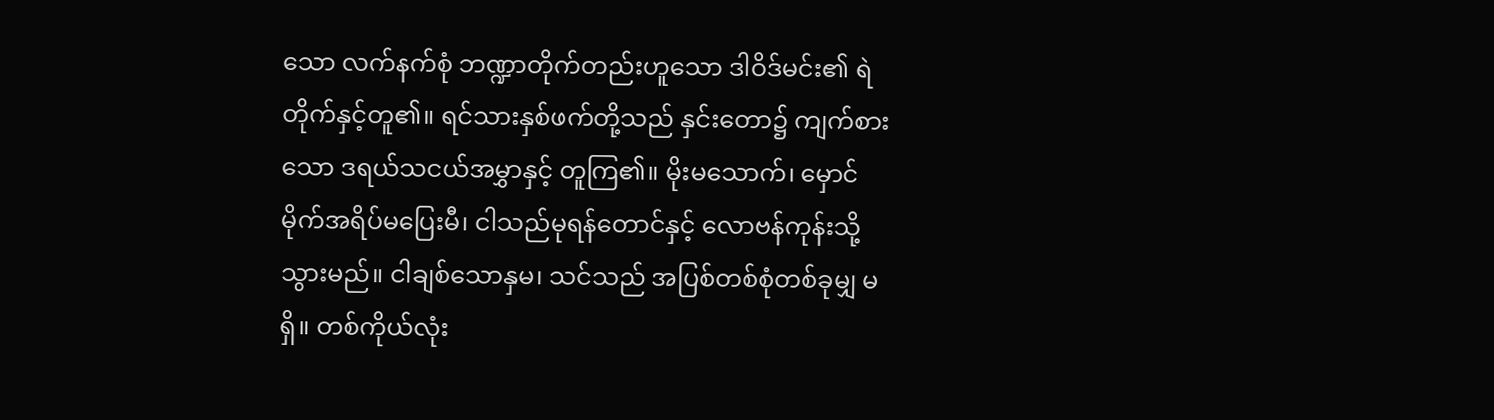သော လက်နက်စုံ ဘဏ္ဍာတိုက်တည်းဟူသော ဒါဝိဒ်မင်း၏ ရဲတိုက်နှင့်တူ၏။ ရင်သားနှစ်ဖက်တို့သည် နှင်းတော၌ ကျက်စားသော ဒရယ်သငယ်အမွှာနှင့် တူကြ၏။ မိုးမသောက်၊ မှောင်မိုက်အရိပ်မပြေးမီ၊ ငါသည်မုရန်တောင်နှင့် လောဗန်ကုန်းသို့ သွားမည်။ ငါချစ်သောနှမ၊ သင်သည် အပြစ်တစ်စုံတစ်ခုမျှ မရှိ။ တစ်ကိုယ်လုံး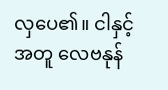လှပေ၏။ ငါနှင့်အတူ လေဗနုန်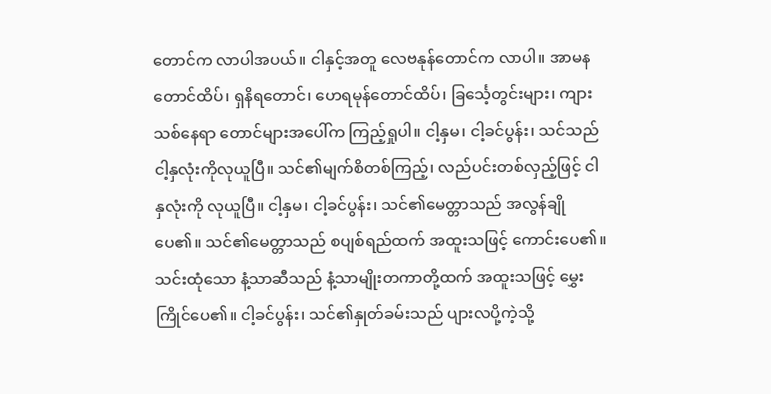တောင်က လာပါအပယ်။ ငါနှင့်အတူ လေဗနုန်တောင်က လာပါ။ အာမနတောင်ထိပ်၊ ရှနိရတောင်၊ ဟေရမုန်တောင်ထိပ်၊ ခြင်္သေ့တွင်းများ၊ ကျားသစ်နေရာ တောင်များအပေါ်က ကြည့်ရှုပါ။ ငါ့နှမ၊ ငါ့ခင်ပွန်း၊ သင်သည် ငါ့နှလုံးကိုလုယူပြီ။ သင်၏မျက်စိတစ်ကြည့်၊ လည်ပင်းတစ်လှည့်ဖြင့် ငါနှလုံးကို လုယူပြီ။ ငါ့နှမ၊ ငါ့ခင်ပွန်း၊ သင်၏မေတ္တာသည် အလွန်ချိုပေ၏။ သင်၏မေတ္တာသည် စပျစ်ရည်ထက် အထူးသဖြင့် ကောင်းပေ၏။ သင်းထုံသော နံ့သာဆီသည် နံ့သာမျိုးတကာတို့ထက် အထူးသဖြင့် မွှေးကြိုင်ပေ၏။ ငါ့ခင်ပွန်း၊ သင်၏နှုတ်ခမ်းသည် ပျားလပို့ကဲ့သို့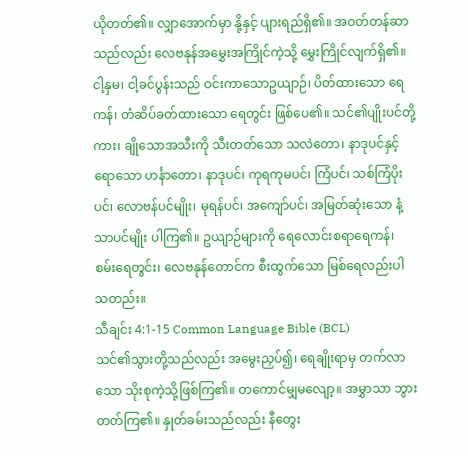ယိုတတ်၏။ လျှာအောက်မှာ နို့နှင့် ပျားရည်ရှိ၏။ အဝတ်တန်ဆာသည်လည်း လေဗနုန်အမွှေးအကြိုင်ကဲ့သို့ မွှေးကြိုင်လျက်ရှိ၏။ ငါ့နှမ၊ ငါ့ခင်ပွန်းသည် ဝင်းကာသောဥယျာဉ်၊ ပိတ်ထားသော ရေကန်၊ တံဆိပ်ခတ်ထားသော ရေတွင်း ဖြစ်ပေ၏။ သင်၏ပျိုးပင်တို့ကား၊ ချိုသောအသီးကို သီးတတ်သော သလဲတော၊ နာဒုပင်နှင့်ရောသော ဟင်္နာတော၊ နာဒုပင်၊ ကုရကုမပင်၊ ကြံပင်၊ သစ်ကြံပိုးပင်၊ လောဗန်ပင်မျိုး၊ မုရန်ပင်၊ အကျော်ပင်၊ အမြတ်ဆုံးသော နံ့သာပင်မျိုး ပါကြ၏။ ဥယျာဉ်များကို ရေလောင်းစရာရေကန်၊ စမ်းရေတွင်း၊ လေဗနုန်တောင်က စီးထွက်သော မြစ်ရေလည်းပါသတည်း။
သီချင်း 4:1-15 Common Language Bible (BCL)
သင်၏သွားတို့သည်လည်း အမွေးညှပ်၍၊ ရေချိုးရာမှ တက်လာသော သိုးစုကဲ့သို့ဖြစ်ကြ၏။ တကောင်မျှမလျော့။ အမွှာသာ ဘွားတတ်ကြ၏။ နှုတ်ခမ်းသည်လည်း နီတွေး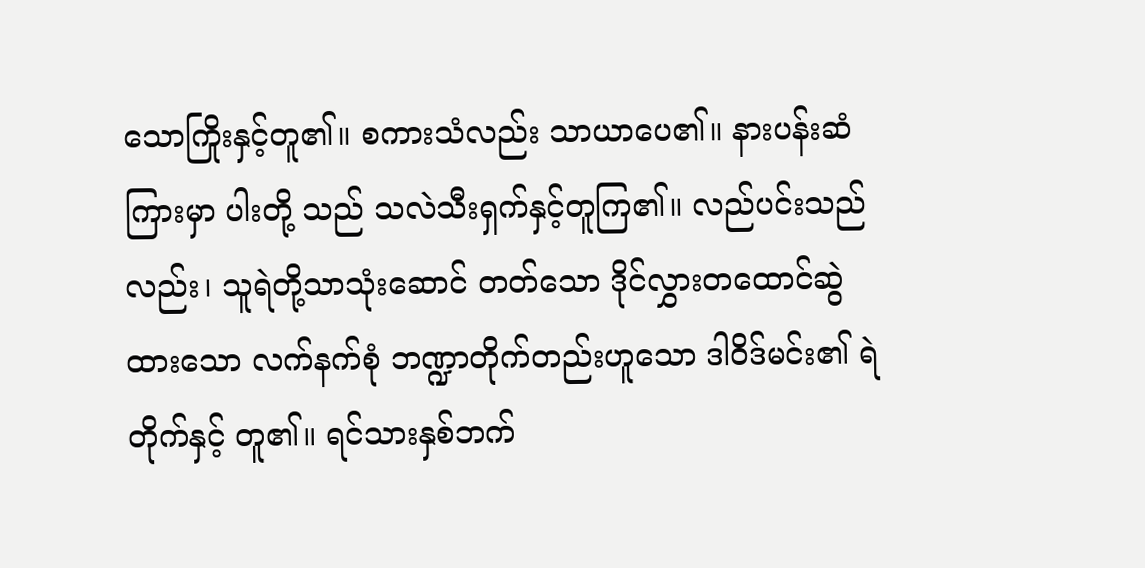သောကြိုးနှင့်တူ၏။ စကားသံလည်း သာယာပေ၏။ နားပန်းဆံကြားမှာ ပါးတို့ သည် သလဲသီးရှက်နှင့်တူကြ၏။ လည်ပင်းသည်လည်း၊ သူရဲတို့သာသုံးဆောင် တတ်သော ဒိုင်လွှားတထောင်ဆွဲထားသော လက်နက်စုံ ဘဏ္ဍာတိုက်တည်းဟူသော ဒါဝိဒ်မင်း၏ ရဲတိုက်နှင့် တူ၏။ ရင်သားနှစ်ဘက်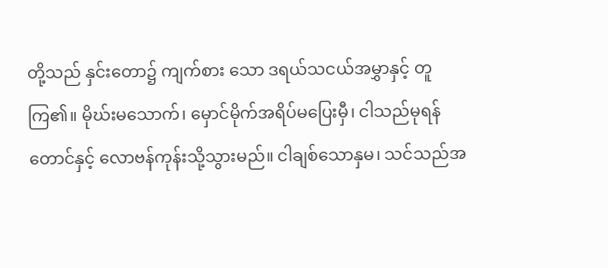တို့သည် နှင်းတော၌ ကျက်စား သော ဒရယ်သငယ်အမွှာနှင့် တူကြ၏။ မိုဃ်းမသောက်၊ မှောင်မိုက်အရိပ်မပြေးမှီ၊ ငါသည်မုရန် တောင်နှင့် လောဗန်ကုန်းသို့သွားမည်။ ငါချစ်သောနှမ၊ သင်သည်အ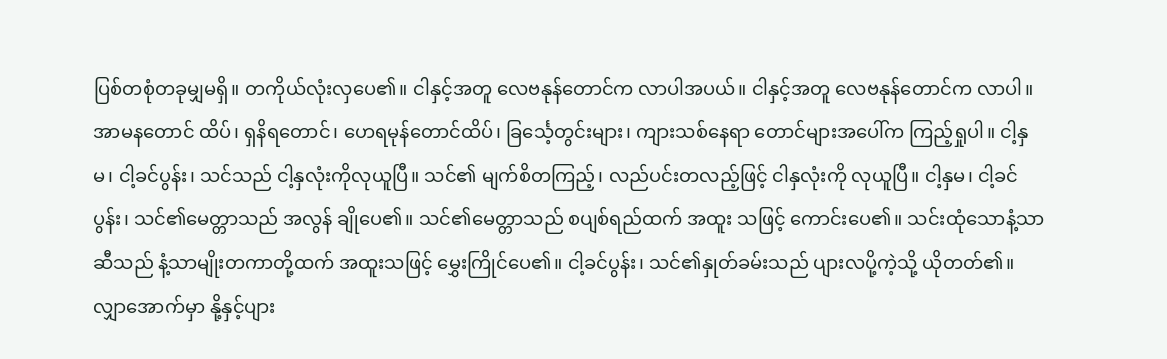ပြစ်တစုံတခုမျှမရှိ။ တကိုယ်လုံးလှပေ၏။ ငါနှင့်အတူ လေဗနုန်တောင်က လာပါအပယ်။ ငါနှင့်အတူ လေဗနုန်တောင်က လာပါ။ အာမနတောင် ထိပ်၊ ရှနိရတောင်၊ ဟေရမုန်တောင်ထိပ်၊ ခြင်္သေ့တွင်းများ၊ ကျားသစ်နေရာ တောင်များအပေါ်က ကြည့်ရှုပါ။ ငါ့နှမ၊ ငါ့ခင်ပွန်း၊ သင်သည် ငါ့နှလုံးကိုလုယူပြီ။ သင်၏ မျက်စိတကြည့်၊ လည်ပင်းတလည့်ဖြင့် ငါနှလုံးကို လုယူပြီ။ ငါ့နှမ၊ ငါ့ခင်ပွန်း၊ သင်၏မေတ္တာသည် အလွန် ချိုပေ၏။ သင်၏မေတ္တာသည် စပျစ်ရည်ထက် အထူး သဖြင့် ကောင်းပေ၏။ သင်းထုံသောနံ့သာဆီသည် နံ့သာမျိုးတကာတို့ထက် အထူးသဖြင့် မွှေးကြိုင်ပေ၏။ ငါ့ခင်ပွန်း၊ သင်၏နှုတ်ခမ်းသည် ပျားလပို့ကဲ့သို့ ယိုတတ်၏။ လျှာအောက်မှာ နို့နှင့်ပျား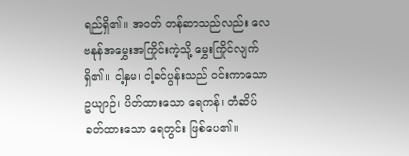ရည်ရှိ၏။ အဝတ် တန်ဆာသည်လည်း လေဗနုန်အမွှေးအကြိုင်းကဲ့သို့ မွှေးကြိုင်လျက်ရှိ၏။ ငါ့နှမ၊ ငါ့ခင်ပွန်းသည် ဝင်းကာသောဥယျာဉ်၊ ပိတ်ထားသော ရေကန်၊ တံဆိပ်ခတ်ထားသော ရေတွင်း ဖြစ်ပေ၏။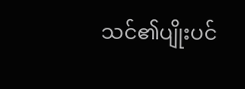သင်၏ပျိုးပင်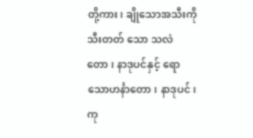တို့ကား၊ ချိုသောအသီးကို သီးတတ် သော သလဲတော၊ နာဒုပင်နှင့် ရောသောဟင်္နာတော၊ နာဒုပင်၊ ကု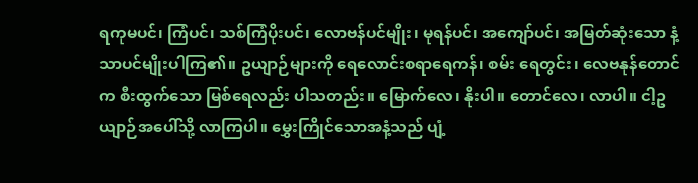ရကုမပင်၊ ကြံပင်၊ သစ်ကြံပိုးပင်၊ လောဗန်ပင်မျိုး၊ မုရန်ပင်၊ အကျော်ပင်၊ အမြတ်ဆုံးသော နံ့သာပင်မျိုးပါကြ၏။ ဥယျာဉ်များကို ရေလောင်းစရာရေကန်၊ စမ်း ရေတွင်း၊ လေဗနုန်တောင်က စီးထွက်သော မြစ်ရေလည်း ပါသတည်း။ မြောက်လေ၊ နိုးပါ။ တောင်လေ၊ လာပါ။ ငါ့ဥယျာဉ်အပေါ်သို့ လာကြပါ။ မွှေးကြိုင်သောအနံ့သည် ပျံ့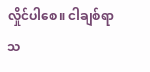လှိုင်ပါစေ။ ငါချစ်ရာသ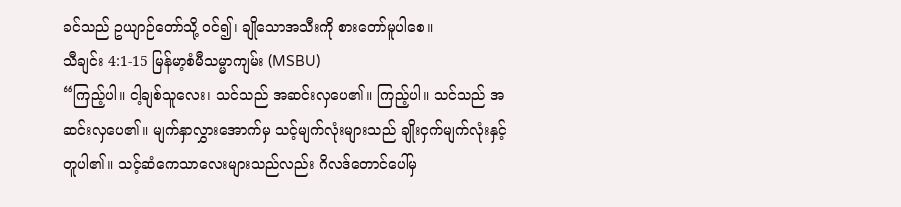ခင်သည် ဥယျာဉ်တော်သို့ ဝင်၍၊ ချိုသောအသီးကို စားတော်မူပါစေ။
သီချင်း 4:1-15 မြန်မာ့စံမီသမ္မာကျမ်း (MSBU)
“ကြည့်ပါ။ ငါ့ချစ်သူလေး၊ သင်သည် အဆင်းလှပေ၏။ ကြည့်ပါ။ သင်သည် အဆင်းလှပေ၏။ မျက်နှာလွှားအောက်မှ သင့်မျက်လုံးများသည် ချိုးငှက်မျက်လုံးနှင့် တူပါ၏။ သင့်ဆံကေသာလေးများသည်လည်း ဂိလဒ်တောင်ပေါ်မှ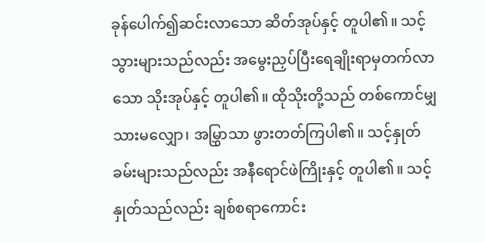ခုန်ပေါက်၍ဆင်းလာသော ဆိတ်အုပ်နှင့် တူပါ၏။ သင့်သွားများသည်လည်း အမွေးညှပ်ပြီးရေချိုးရာမှတက်လာသော သိုးအုပ်နှင့် တူပါ၏။ ထိုသိုးတို့သည် တစ်ကောင်မျှသားမလျှော၊ အမြွှာသာ ဖွားတတ်ကြပါ၏။ သင့်နှုတ်ခမ်းများသည်လည်း အနီရောင်ဖဲကြိုးနှင့် တူပါ၏။ သင့်နှုတ်သည်လည်း ချစ်စရာကောင်း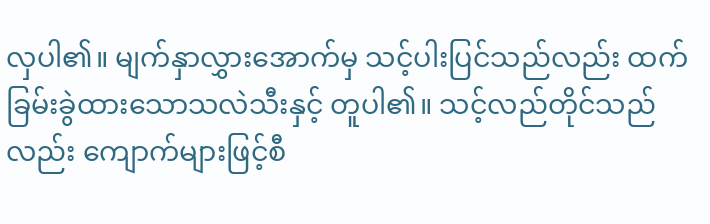လှပါ၏။ မျက်နှာလွှားအောက်မှ သင့်ပါးပြင်သည်လည်း ထက်ခြမ်းခွဲထားသောသလဲသီးနှင့် တူပါ၏။ သင့်လည်တိုင်သည်လည်း ကျောက်များဖြင့်စီ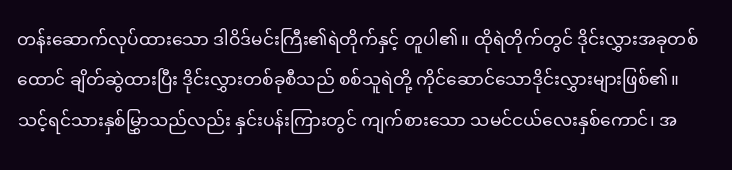တန်းဆောက်လုပ်ထားသော ဒါဝိဒ်မင်းကြီး၏ရဲတိုက်နှင့် တူပါ၏။ ထိုရဲတိုက်တွင် ဒိုင်းလွှားအခုတစ်ထောင် ချိတ်ဆွဲထားပြီး ဒိုင်းလွှားတစ်ခုစီသည် စစ်သူရဲတို့ ကိုင်ဆောင်သောဒိုင်းလွှားများဖြစ်၏။ သင့်ရင်သားနှစ်မြွှာသည်လည်း နှင်းပန်းကြားတွင် ကျက်စားသော သမင်ငယ်လေးနှစ်ကောင်၊ အ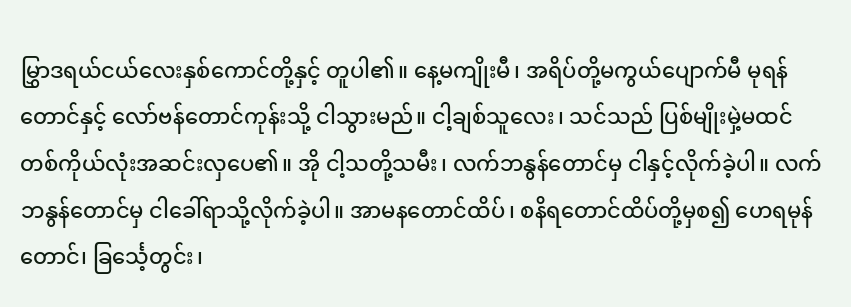မြွှာဒရယ်ငယ်လေးနှစ်ကောင်တို့နှင့် တူပါ၏။ နေ့မကျိုးမီ၊ အရိပ်တို့မကွယ်ပျောက်မီ မုရန်တောင်နှင့် လော်ဗန်တောင်ကုန်းသို့ ငါသွားမည်။ ငါ့ချစ်သူလေး၊ သင်သည် ပြစ်မျိုးမှဲ့မထင် တစ်ကိုယ်လုံးအဆင်းလှပေ၏။ အို ငါ့သတို့သမီး၊ လက်ဘနွန်တောင်မှ ငါနှင့်လိုက်ခဲ့ပါ။ လက်ဘနွန်တောင်မှ ငါခေါ်ရာသို့လိုက်ခဲ့ပါ။ အာမနတောင်ထိပ်၊ စနိရတောင်ထိပ်တို့မှစ၍ ဟေရမုန်တောင်၊ ခြင်္သေ့တွင်း၊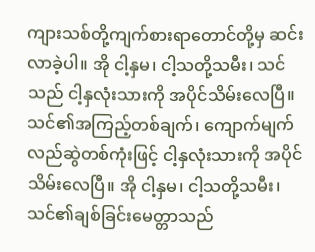ကျားသစ်တို့ကျက်စားရာတောင်တို့မှ ဆင်းလာခဲ့ပါ။ အို ငါ့နှမ၊ ငါ့သတို့သမီး၊ သင်သည် ငါ့နှလုံးသားကို အပိုင်သိမ်းလေပြီ။ သင်၏အကြည့်တစ်ချက်၊ ကျောက်မျက်လည်ဆွဲတစ်ကုံးဖြင့် ငါ့နှလုံးသားကို အပိုင်သိမ်းလေပြီ။ အို ငါ့နှမ၊ ငါ့သတို့သမီး၊ သင်၏ချစ်ခြင်းမေတ္တာသည်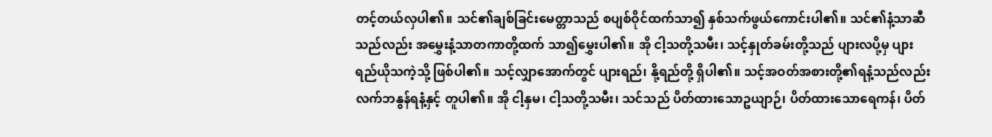တင့်တယ်လှပါ၏။ သင်၏ချစ်ခြင်းမေတ္တာသည် စပျစ်ဝိုင်ထက်သာ၍ နှစ်သက်ဖွယ်ကောင်းပါ၏။ သင်၏နံ့သာဆီသည်လည်း အမွှေးနံ့သာတကာတို့ထက် သာ၍မွှေးပါ၏။ အို ငါ့သတို့သမီး၊ သင့်နှုတ်ခမ်းတို့သည် ပျားလပို့မှ ပျားရည်ယိုသကဲ့သို့ ဖြစ်ပါ၏။ သင့်လျှာအောက်တွင် ပျားရည်၊ နို့ရည်တို့ ရှိပါ၏။ သင့်အဝတ်အစားတို့၏ရနံ့သည်လည်း လက်ဘနွန်ရနံ့နှင့် တူပါ၏။ အို ငါ့နှမ၊ ငါ့သတို့သမီး၊ သင်သည် ပိတ်ထားသောဥယျာဉ်၊ ပိတ်ထားသောရေကန်၊ ပိတ်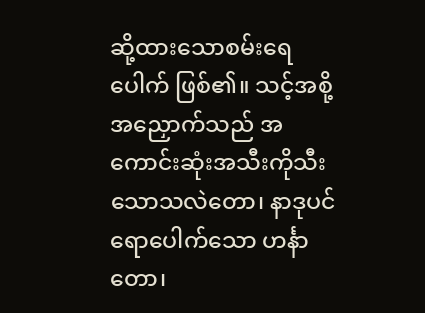ဆို့ထားသောစမ်းရေပေါက် ဖြစ်၏။ သင့်အစို့အညှောက်သည် အကောင်းဆုံးအသီးကိုသီးသောသလဲတော၊ နာဒုပင်ရောပေါက်သော ဟင်္နာတော၊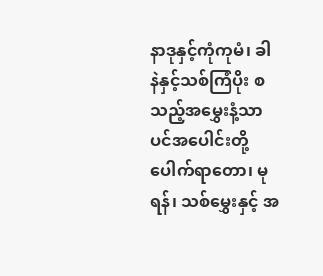နာဒုနှင့်ကုံကုမံ၊ ခါနဲနှင့်သစ်ကြံပိုး စသည့်အမွှေးနံ့သာပင်အပေါင်းတို့ပေါက်ရာတော၊ မုရန်၊ သစ်မွှေးနှင့် အ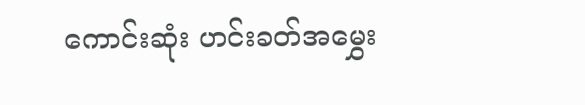ကောင်းဆုံး ဟင်းခတ်အမွှေး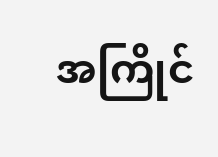အကြိုင်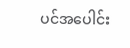ပင်အပေါင်း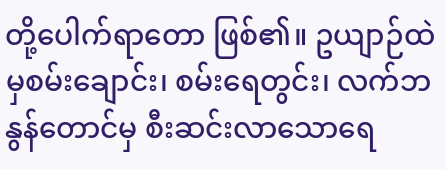တို့ပေါက်ရာတော ဖြစ်၏။ ဥယျာဉ်ထဲမှစမ်းချောင်း၊ စမ်းရေတွင်း၊ လက်ဘနွန်တောင်မှ စီးဆင်းလာသောရေ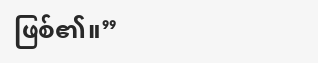ဖြစ်၏။”